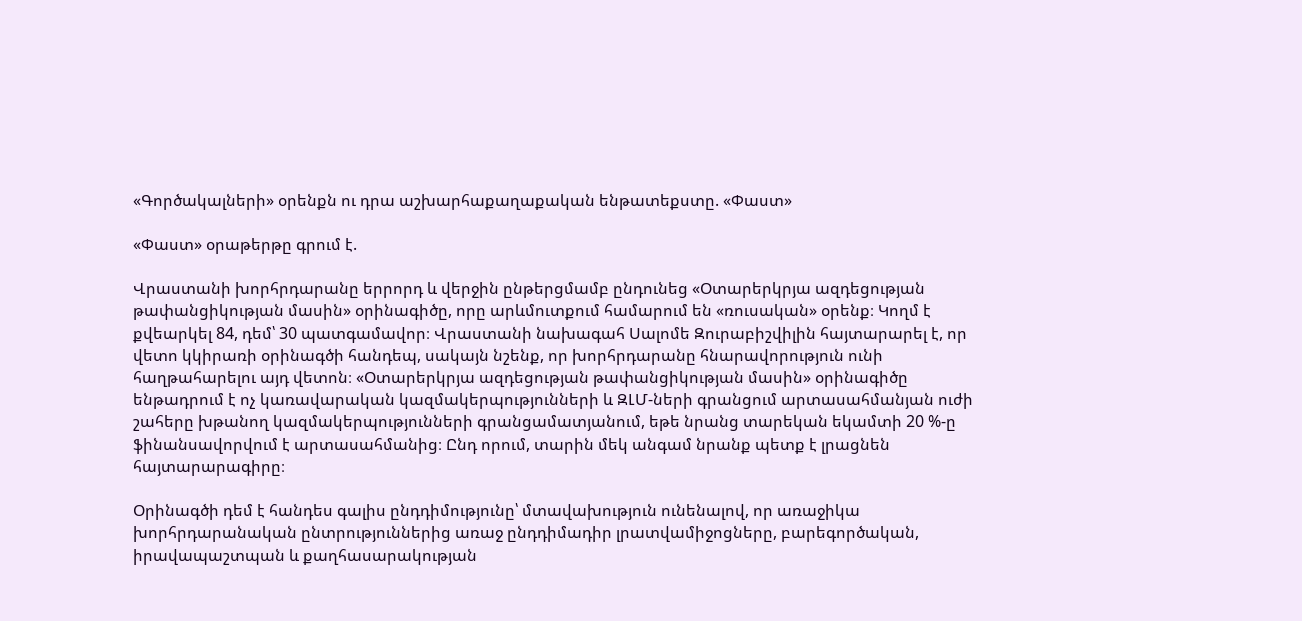«Գործակալների» օրենքն ու դրա աշխարհաքաղաքական ենթատեքստը. «Փաստ»

«Փաստ» օրաթերթը գրում է.

Վրաստանի խորհրդարանը երրորդ և վերջին ընթերցմամբ ընդունեց «Օտարերկրյա ազդեցության թափանցիկության մասին» օրինագիծը, որը արևմուտքում համարում են «ռուսական» օրենք։ Կողմ է քվեարկել 84, դեմ՝ 30 պատգամավոր։ Վրաստանի նախագահ Սալոմե Զուրաբիշվիլին հայտարարել է, որ վետո կկիրառի օրինագծի հանդեպ, սակայն նշենք, որ խորհրդարանը հնարավորություն ունի հաղթահարելու այդ վետոն։ «Օտարերկրյա ազդեցության թափանցիկության մասին» օրինագիծը ենթադրում է ոչ կառավարական կազմակերպությունների և ԶԼՄ-ների գրանցում արտասահմանյան ուժի շահերը խթանող կազմակերպությունների գրանցամատյանում, եթե նրանց տարեկան եկամտի 20 %-ը ֆինանսավորվում է արտասահմանից։ Ընդ որում, տարին մեկ անգամ նրանք պետք է լրացնեն հայտարարագիրը։

Օրինագծի դեմ է հանդես գալիս ընդդիմությունը՝ մտավախություն ունենալով, որ առաջիկա խորհրդարանական ընտրություններից առաջ ընդդիմադիր լրատվամիջոցները, բարեգործական, իրավապաշտպան և քաղհասարակության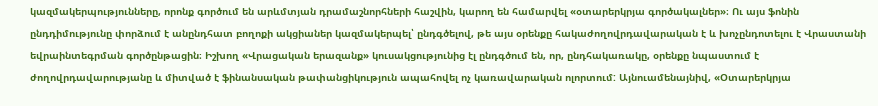կազմակերպությունները, որոնք գործում են արևմտյան դրամաշնորհների հաշվին, կարող են համարվել «օտարերկրյա գործակալներ»։ Ու այս ֆոնին ընդդիմությունը փորձում է անընդհատ բողոքի ակցիաներ կազմակերպել՝ ընդգծելով, թե այս օրենքը հակաժողովրդավարական է և խոչընդոտելու է Վրաստանի եվրաինտեգրման գործընթացին։ Իշխող «Վրացական երազանք» կուսակցությունից էլ ընդգծում են, որ, ընդհակառակը, օրենքը նպաստում է ժողովրդավարությանը և միտված է ֆինանսական թափանցիկություն ապահովել ոչ կառավարական ոլորտում: Այնուամենայնիվ, «Օտարերկրյա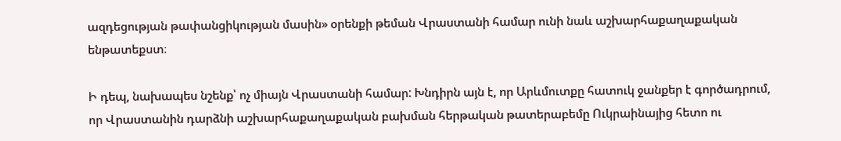ազդեցության թափանցիկության մասին» օրենքի թեման Վրաստանի համար ունի նաև աշխարհաքաղաքական ենթատեքստ։

Ի դեպ, նախապես նշենք՝ ոչ միայն Վրաստանի համար: Խնդիրն այն է, որ Արևմուտքը հատուկ ջանքեր է գործադրում, որ Վրաստանին դարձնի աշխարհաքաղաքական բախման հերթական թատերաբեմը Ուկրաինայից հետո ու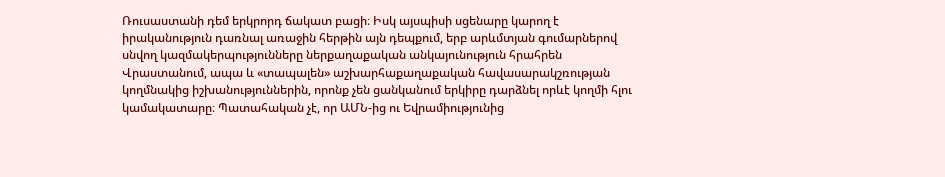Ռուսաստանի դեմ երկրորդ ճակատ բացի։ Իսկ այսպիսի սցենարը կարող է իրականություն դառնալ առաջին հերթին այն դեպքում, երբ արևմտյան գումարներով սնվող կազմակերպությունները ներքաղաքական անկայունություն հրահրեն Վրաստանում, ապա և «տապալեն» աշխարհաքաղաքական հավասարակշռության կողմնակից իշխանություններին, որոնք չեն ցանկանում երկիրը դարձնել որևէ կողմի հլու կամակատարը։ Պատահական չէ, որ ԱՄՆ-ից ու Եվրամիությունից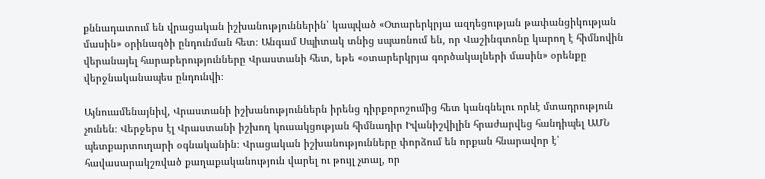քննադատում են վրացական իշխանություններին՝ կապված «Օտարերկրյա ազդեցության թափանցիկության մասին» օրինագծի ընդունման հետ։ Անգամ Սպիտակ տնից սպառնում են, որ Վաշինգտոնը կարող է հիմնովին վերանայել հարաբերությունները Վրաստանի հետ, եթե «օտարերկրյա գործակալների մասին» օրենքը վերջնականապես ընդունվի։

Այնուամենայնիվ, Վրաստանի իշխանություններն իրենց դիրքորոշումից հետ կանգնելու որևէ մտադրություն չունեն։ Վերջերս էլ Վրաստանի իշխող կուսակցության հիմնադիր Իվանիշվիլին հրաժարվեց հանդիպել ԱՄՆ պետքարտուղարի օգնականին։ Վրացական իշխանությունները փորձում են որքան հնարավոր է՝ հավասարակշռված քաղաքականություն վարել ու թույլ չտալ, որ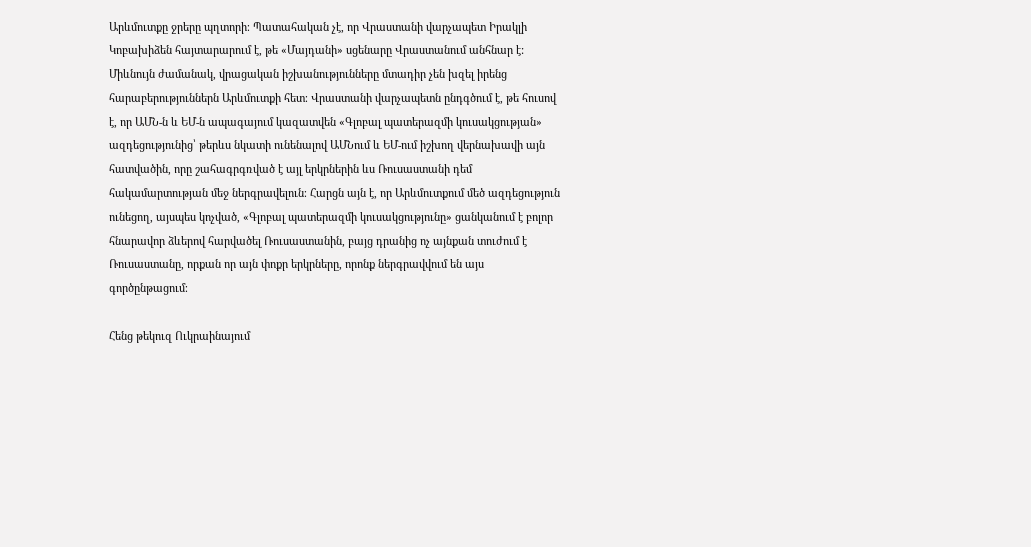Արևմուտքը ջրերը պղտորի։ Պատահական չէ, որ Վրաստանի վարչապետ Իրակլի Կոբախիձեն հայտարարում է, թե «Մայդանի» սցենարը Վրաստանում անհնար է: Միևնույն ժամանակ, վրացական իշխանությունները մտադիր չեն խզել իրենց հարաբերություններն Արևմուտքի հետ։ Վրաստանի վարչապետն ընդգծում է, թե հուսով է, որ ԱՄՆ-ն և ԵՄ-ն ապագայում կազատվեն «Գլոբալ պատերազմի կուսակցության» ազդեցությունից՝ թերևս նկատի ունենալով ԱՄՆում և ԵՄ-ում իշխող վերնախավի այն հատվածին, որը շահագրգռված է այլ երկրներին ևս Ռուսաստանի դեմ հակամարտության մեջ ներգրավելուն։ Հարցն այն է, որ Արևմուտքում մեծ ազդեցություն ունեցող, այսպես կոչված, «Գլոբալ պատերազմի կուսակցությունը» ցանկանում է բոլոր հնարավոր ձևերով հարվածել Ռուսաստանին, բայց դրանից ոչ այնքան տուժում է Ռուսաստանը, որքան որ այն փոքր երկրները, որոնք ներգրավվում են այս գործընթացում։

Հենց թեկուզ Ուկրաինայում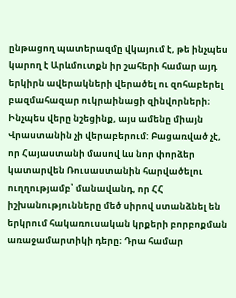ընթացող պատերազմը վկայում է, թե ինչպես կարող է Արևմուտքն իր շահերի համար այդ երկիրն ավերակների վերածել ու զոհաբերել բազմահազար ուկրաինացի զինվորների։ Ինչպես վերը նշեցինք, այս ամենը միայն Վրաստանին չի վերաբերում: Բացառված չէ, որ Հայաստանի մասով ևս նոր փորձեր կատարվեն Ռուսաստանին հարվածելու ուղղությամբ՝ մանավանդ, որ ՀՀ իշխանությունները մեծ սիրով ստանձնել են երկրում հակառուսական կրքերի բորբոքման առաջամարտիկի դերը։ Դրա համար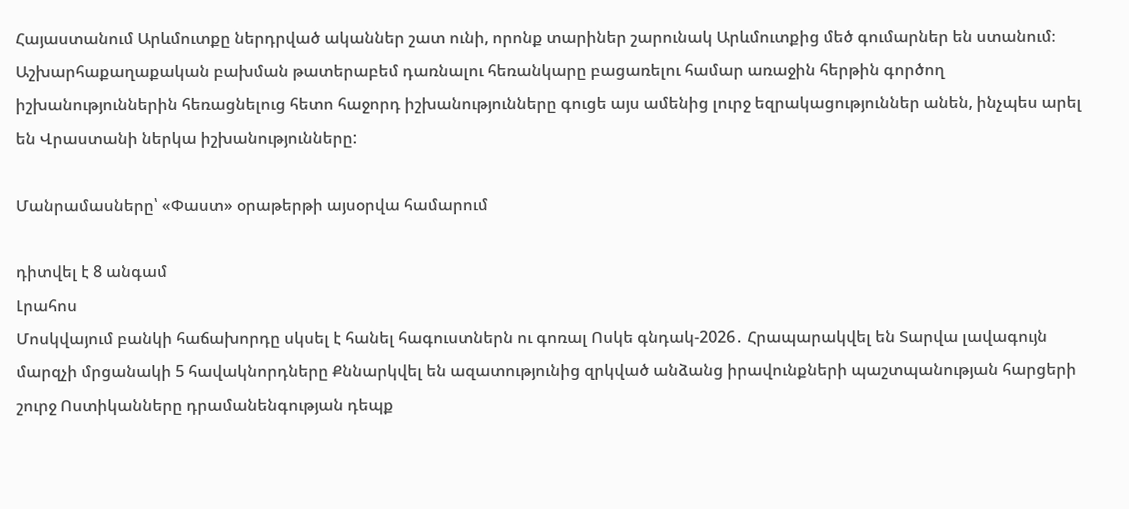Հայաստանում Արևմուտքը ներդրված ականներ շատ ունի, որոնք տարիներ շարունակ Արևմուտքից մեծ գումարներ են ստանում։ Աշխարհաքաղաքական բախման թատերաբեմ դառնալու հեռանկարը բացառելու համար առաջին հերթին գործող իշխանություններին հեռացնելուց հետո հաջորդ իշխանությունները գուցե այս ամենից լուրջ եզրակացություններ անեն, ինչպես արել են Վրաստանի ներկա իշխանությունները:

Մանրամասները՝ «Փաստ» օրաթերթի այսօրվա համարում

դիտվել է 8 անգամ
Լրահոս
Մոսկվայում բանկի հաճախորդը սկսել է հանել հագուստներն ու գոռալ Ոսկե գնդակ-2026․ Հրապարակվել են Տարվա լավագույն մարզչի մրցանակի 5 հավակնորդները Քննարկվել են ազատությունից զրկված անձանց իրավունքների պաշտպանության հարցերի շուրջ Ոստիկանները դրամանենգության դեպք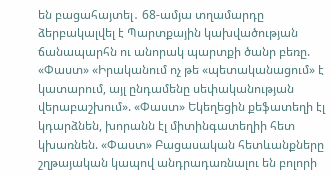են բացահայտել․ 68-ամյա տղամարդը ձերբակալվել է Պարտքային կախվածության ճանապարհն ու անորակ պարտքի ծանր բեռը. «Փաստ» «Իրականում ոչ թե «պետականացում» է կատարում, այլ ընդամենը սեփականության վերաբաշխում». «Փաստ» Եկեղեցին քեֆատեղի էլ կդարձնեն, խորանն էլ միտինգատեղիի հետ կխառնեն. «Փաստ» Բացասական հետևանքները շղթայական կապով անդրադառնալու են բոլորի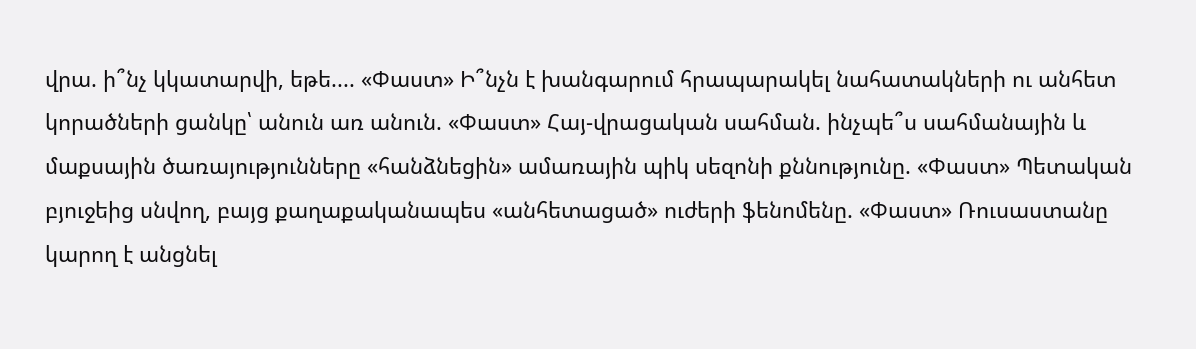վրա. ի՞նչ կկատարվի, եթե.... «Փաստ» Ի՞նչն է խանգարում հրապարակել նահատակների ու անհետ կորածների ցանկը՝ անուն առ անուն. «Փաստ» Հայ-վրացական սահման. ինչպե՞ս սահմանային և մաքսային ծառայությունները «հանձնեցին» ամառային պիկ սեզոնի քննությունը. «Փաստ» Պետական բյուջեից սնվող, բայց քաղաքականապես «անհետացած» ուժերի ֆենոմենը. «Փաստ» Ռուսաստանը կարող է անցնել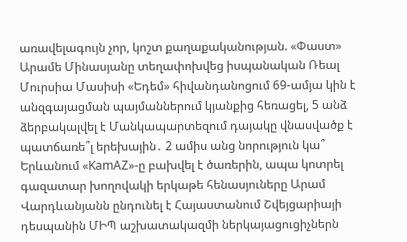առավելագույն չոր, կոշտ քաղաքականության. «Փաստ» Արամե Մինասյանը տեղափոխվեց իսպանական Ռեալ Մուրսիա Մասիսի «Եդեմ» հիվանդանոցում 69-ամյա կին է անզգայացման պայմաններում կյանքից հեռացել, 5 անձ ձերբակալվել է Մանկապարտեզում դայակը վնասվածք է պատճառե՞լ երեխային․ 2 ամիս անց նորություն կա՞ Երևանում «KamAZ»-ը բախվել է ծառերին, ապա կոտրել գազատար խողովակի երկաթե հենասյուները Արամ Վարդևանյանն ընդունել է Հայաստանում Շվեյցարիայի դեսպանին ՄԻՊ աշխատակազմի ներկայացուցիչներն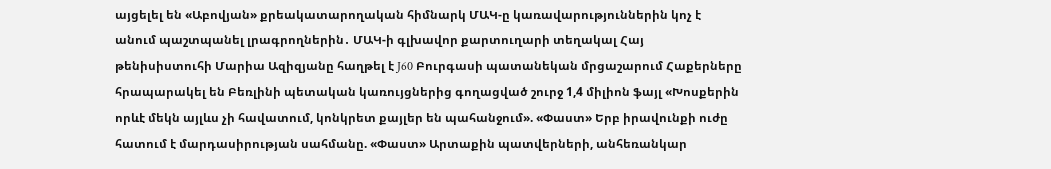այցելել են «Աբովյան» քրեակատարողական հիմնարկ ՄԱԿ-ը կառավարություններին կոչ է անում պաշտպանել լրագրողներին․ ՄԱԿ-ի գլխավոր քարտուղարի տեղակալ Հայ թենիսիստուհի Մարիա Ազիզյանը հաղթել է J60 Բուրգասի պատանեկան մրցաշարում Հաքերները հրապարակել են Բեռլինի պետական կառույցներից գողացված շուրջ 1,4 միլիոն ֆայլ «Խոսքերին որևէ մեկն այլևս չի հավատում, կոնկրետ քայլեր են պահանջում». «Փաստ» Երբ իրավունքի ուժը հատում է մարդասիրության սահմանը. «Փաստ» Արտաքին պատվերների, անհեռանկար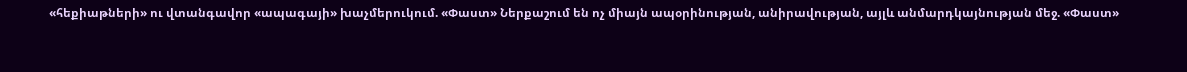«հեքիաթների» ու վտանգավոր «ապագայի» խաչմերուկում. «Փաստ» Ներքաշում են ոչ միայն ապօրինության, անիրավության, այլև անմարդկայնության մեջ. «Փաստ»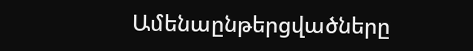Ամենաընթերցվածները